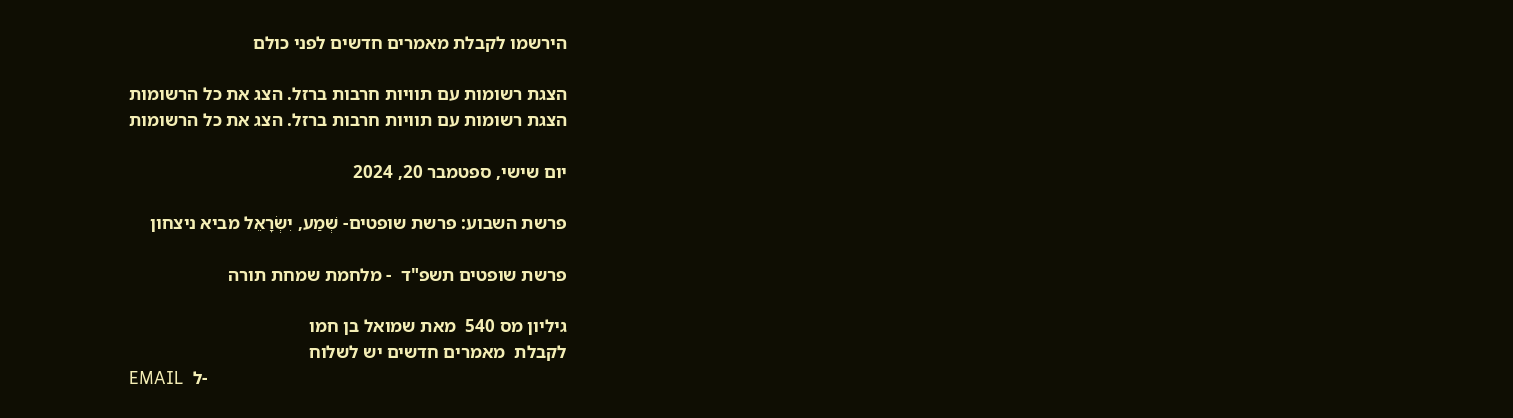הירשמו לקבלת מאמרים חדשים לפני כולם

הצגת רשומות עם תוויות חרבות ברזל. הצג את כל הרשומות
הצגת רשומות עם תוויות חרבות ברזל. הצג את כל הרשומות

יום שישי, ספטמבר 20, 2024

פרשת השבוע: פרשת שופטים- שְׁמַע, יִשְׂרָאֵל מביא ניצחון

פרשת שופטים תשפ"ד  - מלחמת שמחת תורה

גיליון מס 540  מאת שמואל בן חמו
לקבלת  מאמרים חדשים יש לשלוח
EMAIL  ל-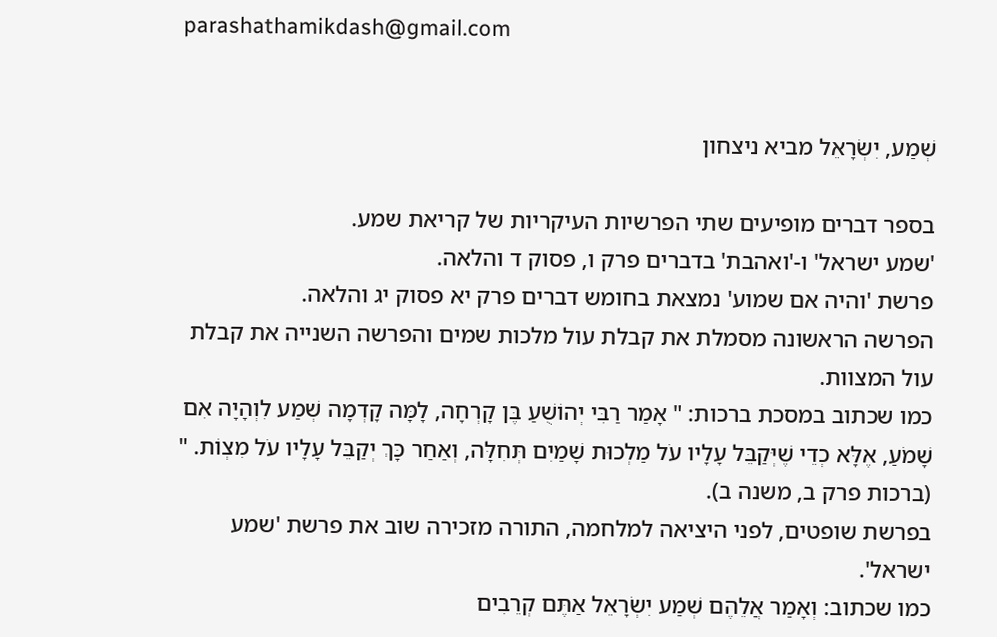parashathamikdash@gmail.com


שְׁמַע, יִשְׂרָאֵל מביא ניצחון

בספר דברים מופיעים שתי הפרשיות העיקריות של קריאת שמע.
'שמע ישראל' ו-'ואהבת' בדברים פרק ו, פסוק ד והלאה.
פרשת 'והיה אם שמוע' נמצאת בחומש דברים פרק יא פסוק יג והלאה.
הפרשה הראשונה מסמלת את קבלת עול מלכות שמים והפרשה השנייה את קבלת עול המצוות.
כמו שכתוב במסכת ברכות: " אָמַר רַבִּי יְהוֹשֻׁעַ בֶּן קָרְחָה, לָמָּה קָדְמָה שְׁמַע לִוְהָיָה אִם שָׁמֹעַ, אֶלָּא כְדֵי שֶׁיְּקַבֵּל עָלָיו עֹל מַלְכוּת שָׁמַיִם תְּחִלָּה, וְאַחַר כָּךְ יְקַבֵּל עָלָיו עֹל מִצְוֹת. " (ברכות פרק ב, משנה ב).
בפרשת שופטים, לפני היציאה למלחמה, התורה מזכירה שוב את פרשת 'שמע ישראל'.
כמו שכתוב: וְאָמַר אֲלֵהֶם שְׁמַע יִשְׂרָאֵל אַתֶּם קְרֵבִים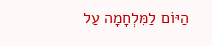הַיּוֹם לַמִּלְחָמָה עַל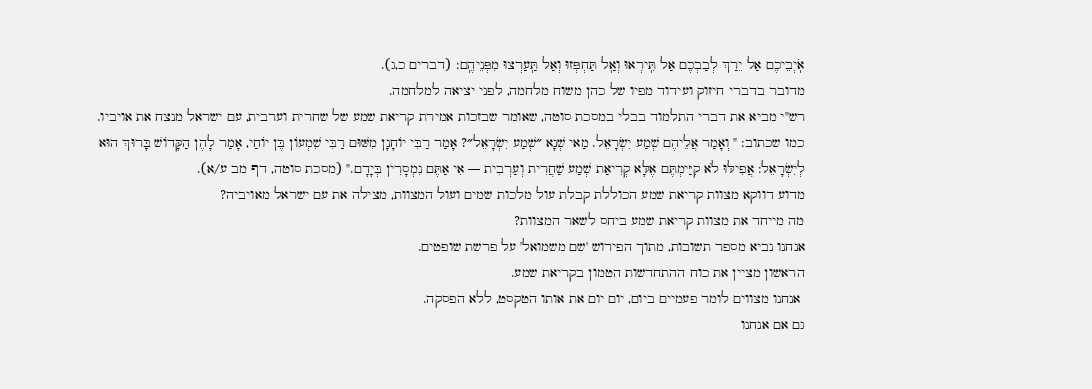אֹֽיְבֵיכֶם אַל יֵרַךְ לְבַבְכֶם אַל תִּֽירְאוּ וְאַֽל תַּחְפְּזוּ וְאַל תַּֽעַרְצוּ מִפְּנֵיהֶֽם: (דברים כ,ג).
מדובר בדברי חיזוק ועידוד מפיו של כהן משוח מלחמה, לפני יציאה למלחמה.
רש"י מביא את דברי התלמוד בבלי במסכת סוטה, שאומר שבזכות אמירת קריאת שמע של שחרית וערבית, עם ישראל מנצח את אויביו.
כמו שכתוב: " וְאָמַר אֲלֵיהֶם שְׁמַע יִשְׂרָאֵל. מַאי שְׁנָא ״שְׁמַע יִשְׂרָאֵל״? אָמַר רַבִּי יוֹחָנָן מִשּׁוּם רַבִּי שִׁמְעוֹן בֶּן יוֹחַי, אָמַר לָהֶן הַקָּדוֹשׁ בָּרוּךְ הוּא לְיִשְׂרָאֵל: אֲפִילּוּ לֹא קִיַּימְתֶּם אֶלָּא קְרִיאַת שְׁמַע שַׁחֲרִית וְעַרְבִית — אִי אַתֶּם נִמְסָרִין בְּיָדָם." (מסכת סוטה, דף מב ע/א).
מדוע דווקא מצוות קריאת שמע הכוללת קבלת עול מלכות שמים ועול המצוות, מצילה את עם ישראל מאויביה?
מה מייחד את מצוות קריאת שמע ביחס לשאר המצוות?
אנחנו נביא מספר תשובות, מתוך הפירוש 'שם משמואל' על פרשת שופטים.
הראשון מציין את כוח ההתחדשות הטמון בקריאת שמע.
 אנחנו מצווים לומר פעמיים ביום, יום יום את אותו הטקסט, ללא הפסקה.
גם אם אנחנו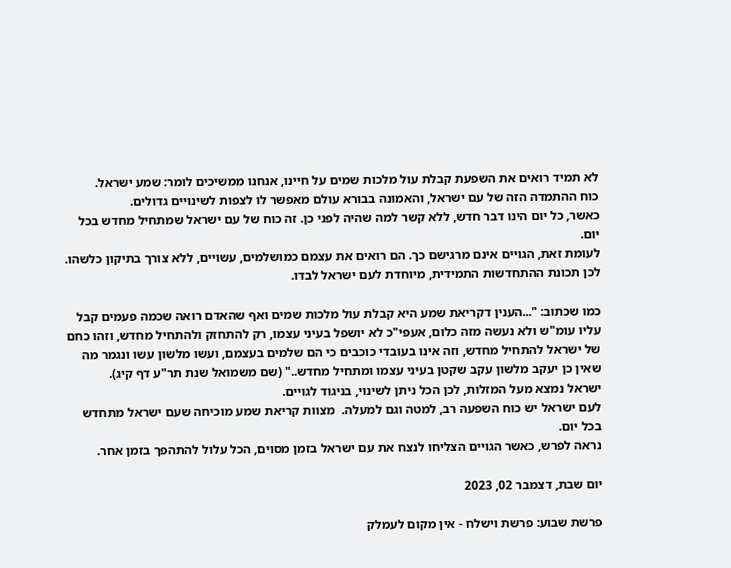לא תמיד רואים את השפעת קבלת עול מלכות שמים על חיינו, אנחנו ממשיכים לומר: שמע ישראל.
כוח ההתמדה הזה של עם ישראל, והאמונה בבורא עולם מאפשר לו לצפות לשינויים גדולים.
כאשר, כל יום הינו דבר חדש, ללא קשר למה שהיה לפני כן. זה כוח של עם ישראל שמתחיל מחדש בכל יום.
לעומת זאת, הגויים אינם מרגישם כך. הם רואים את עצמם כמושלמים, עשויים, ללא צורך בתיקון כלשהו.
לכן תכונת ההתחדשות התמידית, מיוחדת לעם ישראל לבדו.

כמו שכתוב: "...הענין דקריאת שמע היא קבלת עול מלכות שמים ואף שהאדם רואה שכמה פעמים קבל עליו עומ"ש ולא נעשה מזה כלום, אעפי"כ לא יושפל בעיני עצמו, רק להתחזק ולהתחיל מחדש, וזהו כחם של ישראל להתחיל מחדש, וזה אינו בעובדי כוכבים כי הם שלמים בעצמם, ועשו מלשון עשו ונגמר מה שאין כן יעקב מלשון עקב שקטן בעיני עצמו ומתחיל מחדש.." (שם משמואל שנת תר"ע דף קיג).
ישראל נמצא מעל המזלות, לכן הכל ניתן לשינוי, בניגוד לגויים.
לעם ישראל יש כוח השפעה רב, למטה וגם למעלה.  מצוות קריאת שמע מוכיחה שעם ישראל מתחדש בכל יום.
נראה לפרש, כאשר הגויים הצליחו לנצח את עם ישראל בזמן מסוים, הכל עלול להתהפך בזמן אחר.

יום שבת, דצמבר 02, 2023

פרשת שבוע: פרשת וישלח - אין מקום לעמלק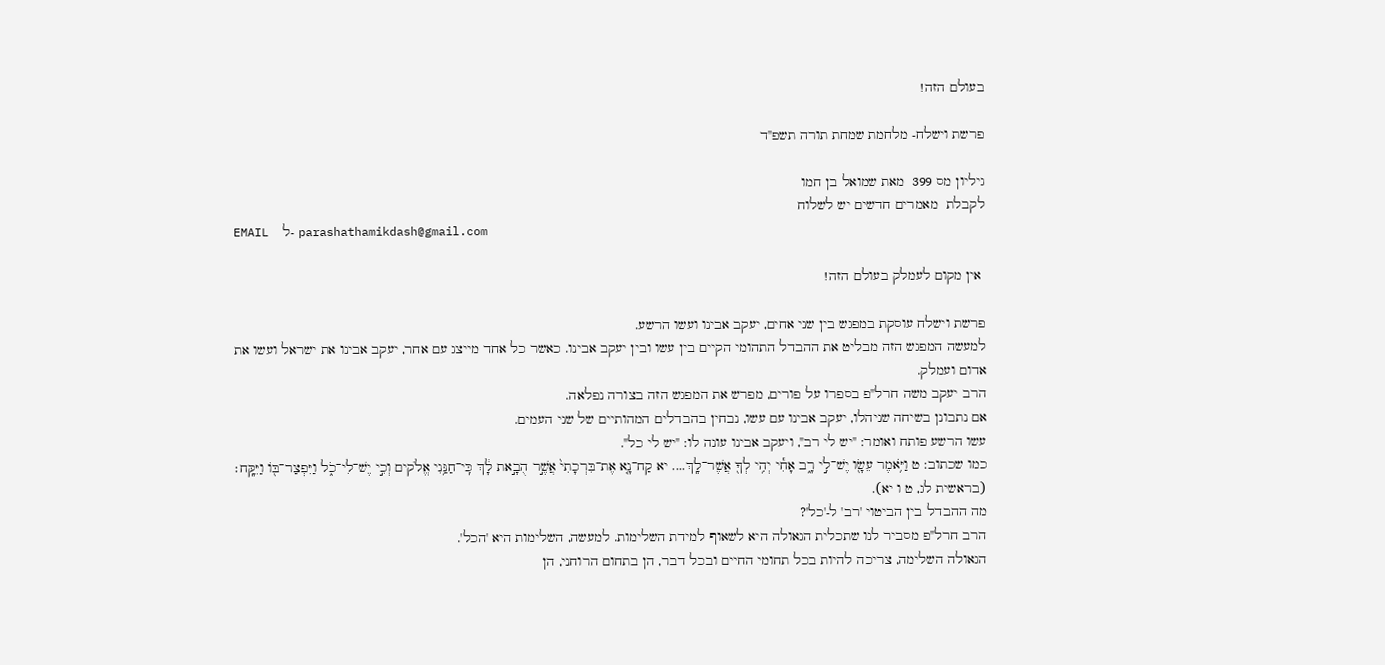בעולם הזה!

פרשת וישלח- מלחמת שמחת תורה תשפ"ד

גיליון מס 399  מאת שמואל בן חמו
לקבלת  מאמרים חדשים יש לשלוח
EMAIL  ל- parashathamikdash@gmail.com

 אין מקום לעמלק בעולם הזה!

פרשת וישלח עוסקת במפגש בין שני אחים, יעקב אבינו ועשו הרשע.
למעשה המפגש הזה מבליט את ההבדל התהומי הקיים בין עשו ובין יעקב אבינו. כאשר כל אחד מייצג עם אחר, יעקב אבינו את ישראל ועשו את אדום ועמלק.
הרב יעקב משה חרל"פ בספרו על פורים, מפרש את המפגש הזה בצורה נפלאה.
אם נתבונן בשיחה שניהלו, יעקב אבינו עם עשו, נבחין בהבדלים המהותיים של שני העמים.
עשו הרשע פותח ואומר: "יש לי רב", ויעקב אבינו עונה לו: "יש לי כל".
כמו שכתוב: ט וַיֹּ֥אמֶר עֵשָׂ֖ו יֶשׁ־לִ֣י רָ֑ב אָחִ֕י יְהִ֥י לְךָ֖ אֲשֶׁר־לָֽךְ.... יא קַח־נָ֤א אֶת־בִּרְכָתִי֙ אֲשֶׁ֣ר הֻבָ֣את לָ֔ךְ כִּֽי־חַנַּ֥נִי אֱלֹקים וְכִ֣י יֶשׁ־לִי־כֹ֑ל וַיִּפְצַר־בּ֖וֹ וַיִּקָּֽח׃ (בראשית לג, ט ו יא).
מה ההבדל בין הביטוי 'רב' ל-'כל'?
הרב חרל"פ מסביר לנו שתכלית הגאולה היא לשאוף למידת השלימות. למעשה, השלימות היא 'הכל'.
הגאולה השלימה, צריכה להיות בכל תחומי החיים ובכל דבר, הן בתחום הרוחני, הן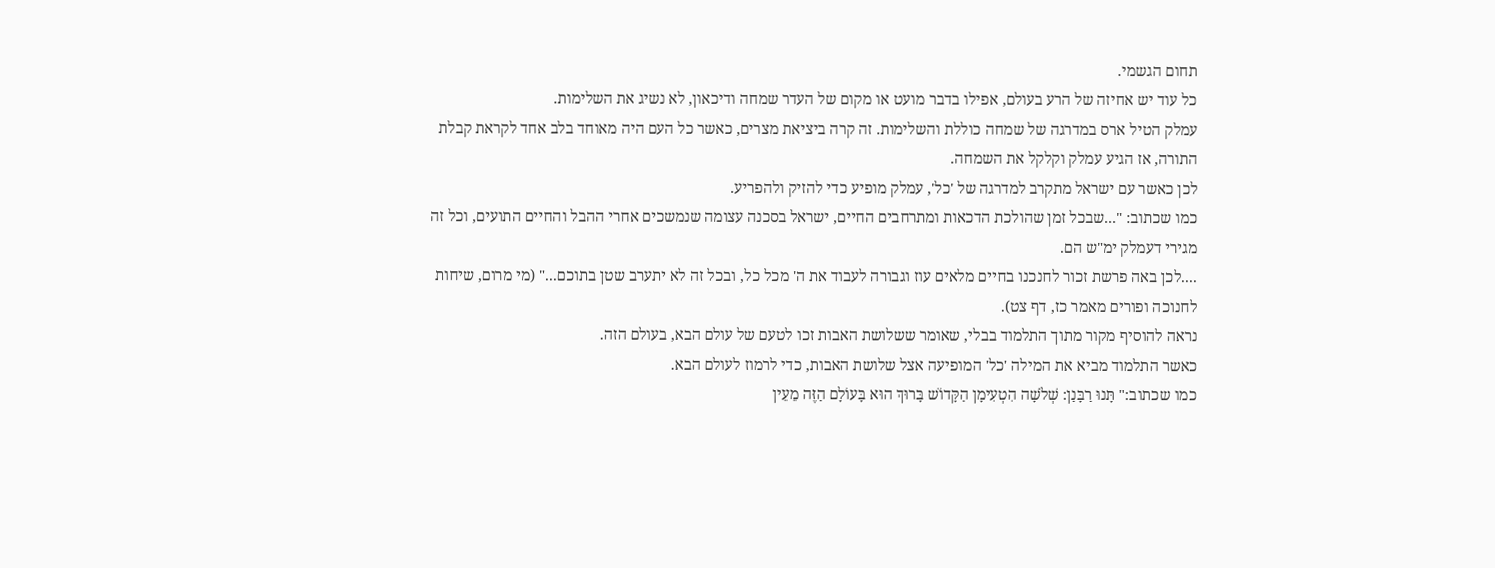תחום הגשמי.
כל עוד יש אחיזה של הרע בעולם, אפילו בדבר מועט או מקום של העדר שמחה ודיכאון, לא נשיג את השלימות.
עמלק הטיל ארס במדרגה של שמחה כוללת והשלימות. זה קרה ביציאת מצרים, כאשר כל העם היה מאוחד בלב אחד לקראת קבלת התורה, אז הגיע עמלק וקלקל את השמחה.
לכן כאשר עם ישראל מתקרב למדרגה של 'כל', עמלק מופיע כדי להזיק ולהפריע.
כמו שכתוב: "...שבכל זמן שהולכת הדכאות ומתרחבים החיים, ישראל בסכנה עצומה שנמשכים אחרי ההבל והחיים התועים, וכל זה מגירי דעמלק ימ"ש הם.
....לכן באה פרשת זכור לחנכנו בחיים מלאים עוז וגבורה לעבוד את ה' מכל כל, ובכל זה לא יתערב שטן בתוכם..." (מי מרום, שיחות לחנוכה ופורים מאמר כז, דף צט).
נראה להוסיף מקור מתוך התלמוד בבלי, שאומר ששלושת האבות זכו לטעם של עולם הבא, בעולם הזה.
כאשר התלמוד מביא את המילה 'כל' המופיעה אצל שלושת האבות, כדי לרמוז לעולם הבא.
כמו שכתוב:" תָּנוּ רַבָּנַן: שְׁלֹשָׁה הִטְעִימָן הַקָּדוֹשׁ בָּרוּךְ הוּא בָּעוֹלָם הַזֶּה מֵעֵין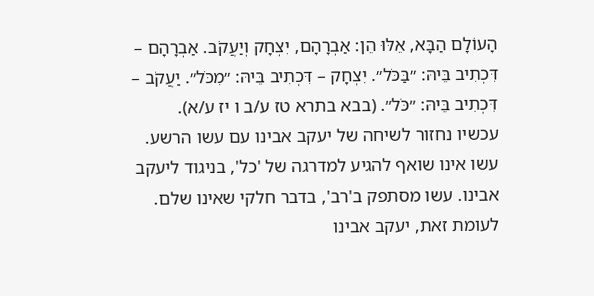הָעוֹלָם הַבָּא, אֵלּוּ הֵן: אַבְרָהָם, יִצְחָק וְיַעֲקֹב. אַבְרָהָם – דִּכְתִיב בֵּיהּ: ״בַּכֹּל״. יִצְחָק – דִּכְתִיב בֵּיהּ: ״מִכֹּל״. יַעֲקֹב – דִּכְתִיב בֵּיהּ: ״כֹּל״. (בבא בתרא טז ע/ב ו יז ע/א).
עכשיו נחזור לשיחה של יעקב אבינו עם עשו הרשע.
עשו אינו שואף להגיע למדרגה של 'כל', בניגוד ליעקב אבינו. עשו מסתפק ב'רב', בדבר חלקי שאינו שלם.
לעומת זאת, יעקב אבינו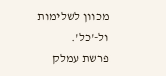מכוון לשלימות ול-'כל'.
פרשת עמלק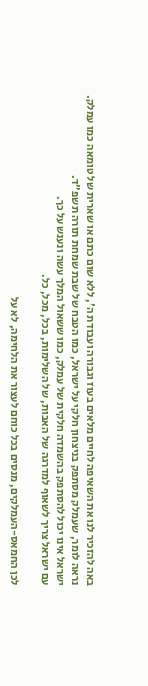באה להזכיר לנו את השאיפה לחיים מלאים בעוז וגבורה ועבודת ה', ללא שום כתם או שארית של טומאה כמו עמלק.
נראה לומר, שעמלק מסתפק בניצחון חלקי על ישראל, כמו הטבח של שבת שמחת תורה תשפ"ד.
ישראל אינו יכול להסתפק בהשמדה חלקית של עמלק, כמו ששאול המלך עשה ונענש על כך.
עם ישראל צריך לשאוף למדרגה של האבות, של השלימות, בכל, מכל, כל.

לכן החמאס-העמלקים, מנסים בכל כוחם לעצור את הלחימה, לא על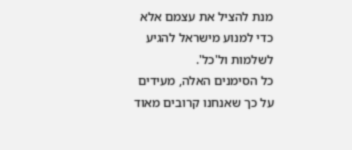מנת להציל את עצמם אלא כדי למנוע מישראל להגיע לשלמות ול'כל'.
כל הסימנים האלה, מעידים על כך שאנחנו קרובים מאוד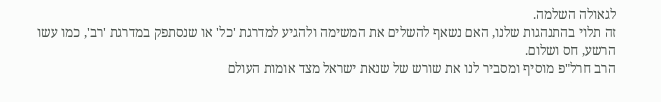לגאולה השלמה.
זה תלוי בהתנהגות שלנו, האם נשאף להשלים את המשימה ולהגיע למדרגת 'כל' או שנסתפק במדרגת 'רב', כמו עשו הרשע, חס ושלום.
הרב חרל"פ מוסיף ומסביר לנו את שורש של שנאת ישראל מצד אומות העולם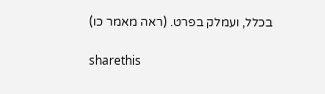בכלל, ועמלק בפרט. (ראה מאמר כו)

sharethis